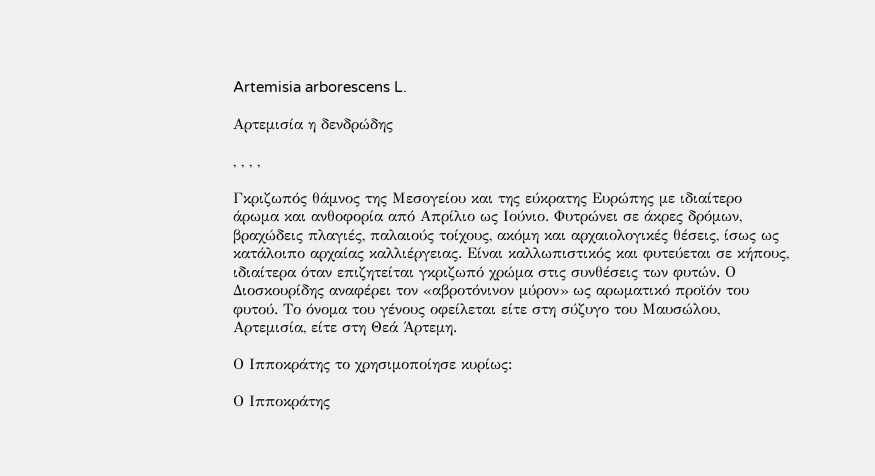Artemisia arborescens L.

Αρτεμισία η δενδρώδης

, , , ,

Γκριζωπός θάμνος της Μεσογείου και της εύκρατης Ευρώπης με ιδιαίτερο άρωμα και ανθοφορία από Απρίλιο ως Ιούνιο. Φυτρώνει σε άκρες δρόμων, βραχώδεις πλαγιές, παλαιούς τοίχους, ακόμη και αρχαιολογικές θέσεις, ίσως ως κατάλοιπο αρχαίας καλλιέργειας. Είναι καλλωπιστικός και φυτεύεται σε κήπους, ιδιαίτερα όταν επιζητείται γκριζωπό χρώμα στις συνθέσεις των φυτών. Ο Διοσκουρίδης αναφέρει τον «αβροτόνινον μύρον» ως αρωματικό προϊόν του φυτού. Το όνομα του γένους οφείλεται είτε στη σύζυγο του Μαυσώλου, Αρτεμισία, είτε στη Θεά Άρτεμη.

Ο Ιπποκράτης το χρησιμοποίησε κυρίως:

Ο Ιπποκράτης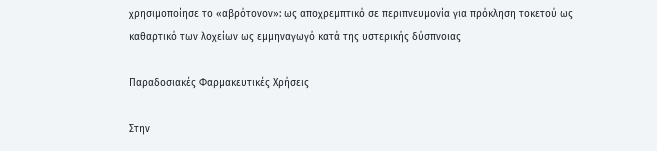χρησιμοποίησε το «αβρότονον»: ως αποχρεμπτικό σε περιπνευμονία για πρόκληση τοκετού ως καθαρτικό των λοχείων ως εμμηναγωγό κατά της υστερικής δύσπνοιας

Παραδοσιακές Φαρμακευτικές Χρήσεις

Στην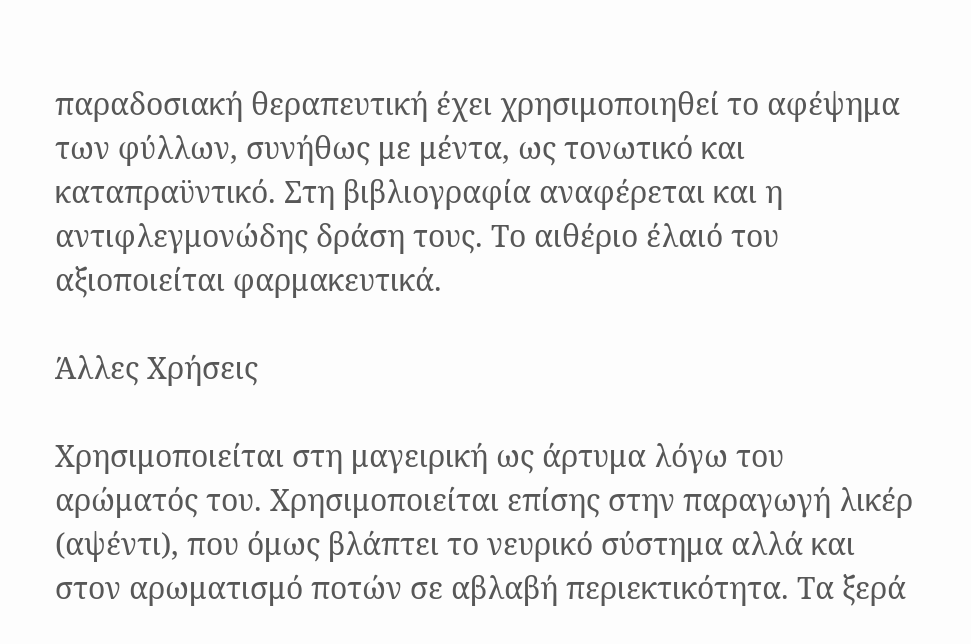παραδοσιακή θεραπευτική έχει χρησιμοποιηθεί το αφέψημα των φύλλων, συνήθως με μέντα, ως τονωτικό και καταπραϋντικό. Στη βιβλιογραφία αναφέρεται και η αντιφλεγμονώδης δράση τους. Το αιθέριο έλαιό του αξιοποιείται φαρμακευτικά.

Άλλες Χρήσεις

Χρησιμοποιείται στη μαγειρική ως άρτυμα λόγω του αρώματός του. Χρησιμοποιείται επίσης στην παραγωγή λικέρ (αψέντι), που όμως βλάπτει το νευρικό σύστημα αλλά και στον αρωματισμό ποτών σε αβλαβή περιεκτικότητα. Tα ξερά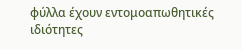φύλλα έχουν εντομοαπωθητικές ιδιότητες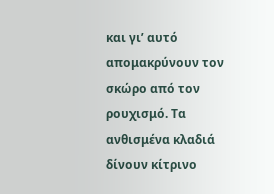και γι’ αυτό απομακρύνουν τον σκώρο από τον ρουχισμό. Τα ανθισμένα κλαδιά δίνουν κίτρινο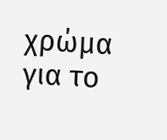χρώμα για το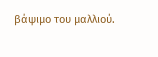βάψιμο του μαλλιού.